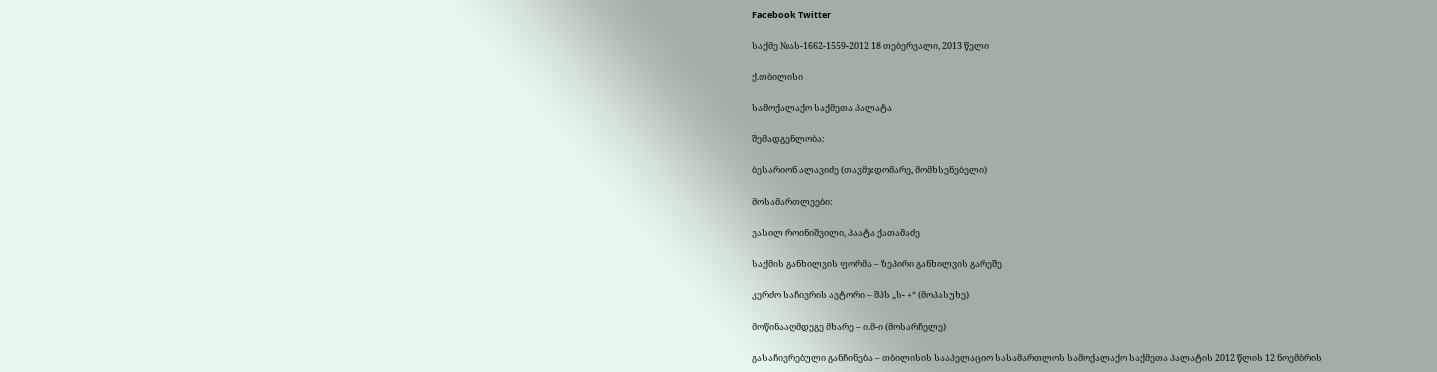Facebook Twitter

საქმე №ას-1662-1559-2012 18 თებერვალი, 2013 წელი

ქ.თბილისი

სამოქალაქო საქმეთა პალატა

შემადგენლობა:

ბესარიონ ალავიძე (თავმჯდომარე, მომხსენებელი)

მოსამართლეები:

ვასილ როინიშვილი, პაატა ქათამაძე

საქმის განხილვის ფორმა – ზეპირი განხილვის გარეშე

კერძო საჩივრის ავტორი – შპს „ს- +“ (მოპასუხე)

მოწინააღმდეგე მხარე – ი.მ-ი (მოსარჩელე)

გასაჩივრებული განჩინება – თბილისის სააპელაციო სასამართლოს სამოქალაქო საქმეთა პალატის 2012 წლის 12 ნოემბრის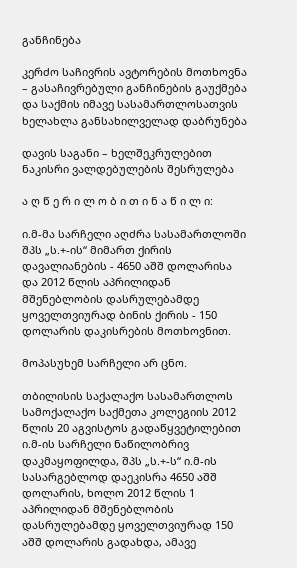განჩინება

კერძო საჩივრის ავტორების მოთხოვნა – გასაჩივრებული განჩინების გაუქმება და საქმის იმავე სასამართლოსათვის ხელახლა განსახილველად დაბრუნება

დავის საგანი – ხელშეკრულებით ნაკისრი ვალდებულების შესრულება

ა ღ წ ე რ ი ლ ო ბ ი თ ი ნ ა წ ი ლ ი:

ი.მ-მა სარჩელი აღძრა სასამართლოში შპს „ს.+-ის“ მიმართ ქირის დავალიანების - 4650 აშშ დოლარისა და 2012 წლის აპრილიდან მშენებლობის დასრულებამდე ყოველთვიურად ბინის ქირის - 150 დოლარის დაკისრების მოთხოვნით.

მოპასუხემ სარჩელი არ ცნო.

თბილისის საქალაქო სასამართლოს სამოქალაქო საქმეთა კოლეგიის 2012 წლის 20 აგვისტოს გადაწყვეტილებით ი.მ-ის სარჩელი ნაწილობრივ დაკმაყოფილდა, შპს „ს.+-ს“ ი.მ-ის სასარგებლოდ დაეკისრა 4650 აშშ დოლარის, ხოლო 2012 წლის 1 აპრილიდან მშენებლობის დასრულებამდე ყოველთვიურად 150 აშშ დოლარის გადახდა, ამავე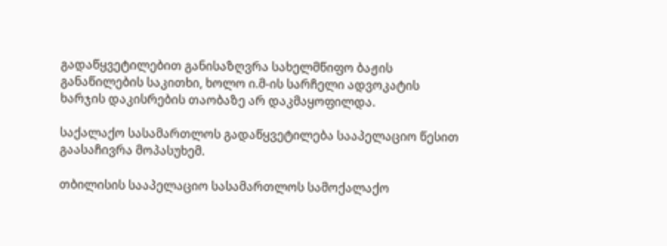გადაწყვეტილებით განისაზღვრა სახელმწიფო ბაჟის განაწილების საკითხი, ხოლო ი.მ-ის სარჩელი ადვოკატის ხარჯის დაკისრების თაობაზე არ დაკმაყოფილდა.

საქალაქო სასამართლოს გადაწყვეტილება სააპელაციო წესით გაასაჩივრა მოპასუხემ.

თბილისის სააპელაციო სასამართლოს სამოქალაქო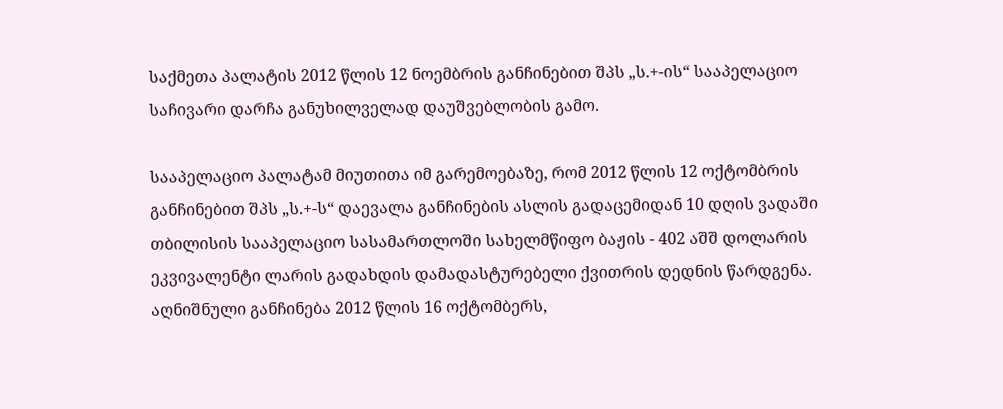საქმეთა პალატის 2012 წლის 12 ნოემბრის განჩინებით შპს „ს.+-ის“ სააპელაციო საჩივარი დარჩა განუხილველად დაუშვებლობის გამო.

სააპელაციო პალატამ მიუთითა იმ გარემოებაზე, რომ 2012 წლის 12 ოქტომბრის განჩინებით შპს „ს.+-ს“ დაევალა განჩინების ასლის გადაცემიდან 10 დღის ვადაში თბილისის სააპელაციო სასამართლოში სახელმწიფო ბაჟის - 402 აშშ დოლარის ეკვივალენტი ლარის გადახდის დამადასტურებელი ქვითრის დედნის წარდგენა. აღნიშნული განჩინება 2012 წლის 16 ოქტომბერს,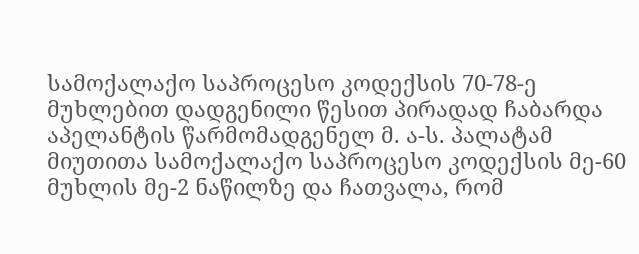სამოქალაქო საპროცესო კოდექსის 70-78-ე მუხლებით დადგენილი წესით პირადად ჩაბარდა აპელანტის წარმომადგენელ მ. ა-ს. პალატამ მიუთითა სამოქალაქო საპროცესო კოდექსის მე-60 მუხლის მე-2 ნაწილზე და ჩათვალა, რომ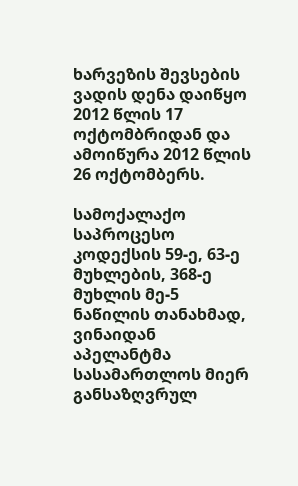ხარვეზის შევსების ვადის დენა დაიწყო 2012 წლის 17 ოქტომბრიდან და ამოიწურა 2012 წლის 26 ოქტომბერს.

სამოქალაქო საპროცესო კოდექსის 59-ე, 63-ე მუხლების, 368-ე მუხლის მე-5 ნაწილის თანახმად, ვინაიდან აპელანტმა სასამართლოს მიერ განსაზღვრულ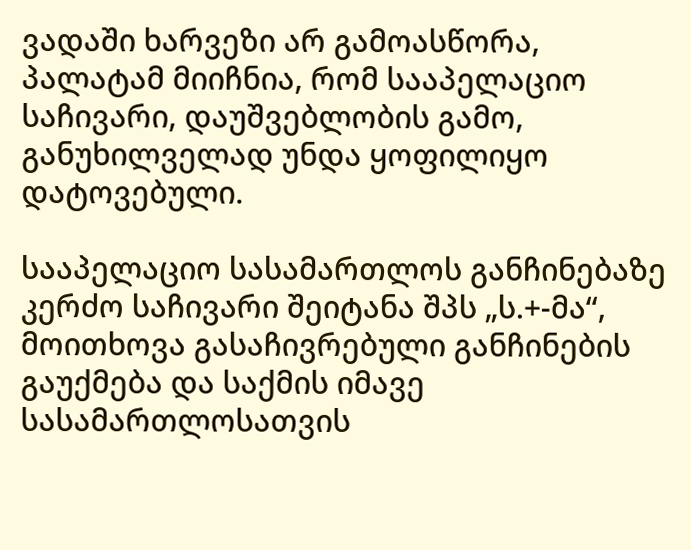ვადაში ხარვეზი არ გამოასწორა, პალატამ მიიჩნია, რომ სააპელაციო საჩივარი, დაუშვებლობის გამო, განუხილველად უნდა ყოფილიყო დატოვებული.

სააპელაციო სასამართლოს განჩინებაზე კერძო საჩივარი შეიტანა შპს „ს.+-მა“, მოითხოვა გასაჩივრებული განჩინების გაუქმება და საქმის იმავე სასამართლოსათვის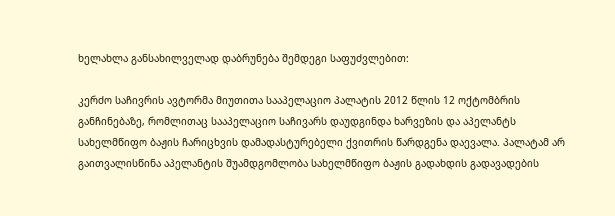ხელახლა განსახილველად დაბრუნება შემდეგი საფუძვლებით:

კერძო საჩივრის ავტორმა მიუთითა სააპელაციო პალატის 2012 წლის 12 ოქტომბრის განჩინებაზე, რომლითაც სააპელაციო საჩივარს დაუდგინდა ხარვეზის და აპელანტს სახელმწიფო ბაჟის ჩარიცხვის დამადასტურებელი ქვითრის წარდგენა დაევალა. პალატამ არ გაითვალისწინა აპელანტის შუამდგომლობა სახელმწიფო ბაჟის გადახდის გადავადების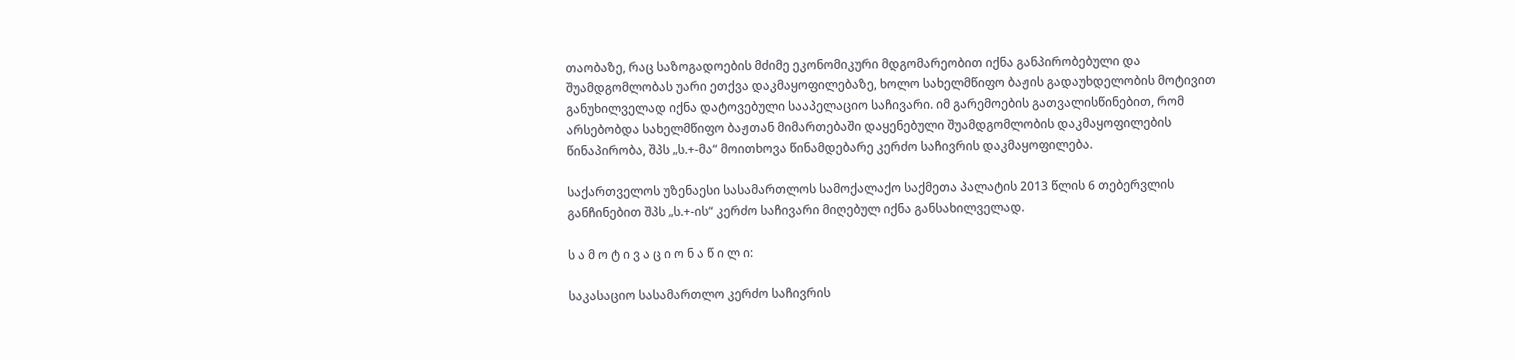თაობაზე, რაც საზოგადოების მძიმე ეკონომიკური მდგომარეობით იქნა განპირობებული და შუამდგომლობას უარი ეთქვა დაკმაყოფილებაზე, ხოლო სახელმწიფო ბაჟის გადაუხდელობის მოტივით განუხილველად იქნა დატოვებული სააპელაციო საჩივარი. იმ გარემოების გათვალისწინებით, რომ არსებობდა სახელმწიფო ბაჟთან მიმართებაში დაყენებული შუამდგომლობის დაკმაყოფილების წინაპირობა, შპს „ს.+-მა“ მოითხოვა წინამდებარე კერძო საჩივრის დაკმაყოფილება.

საქართველოს უზენაესი სასამართლოს სამოქალაქო საქმეთა პალატის 2013 წლის 6 თებერვლის განჩინებით შპს „ს.+-ის“ კერძო საჩივარი მიღებულ იქნა განსახილველად.

ს ა მ ო ტ ი ვ ა ც ი ო ნ ა წ ი ლ ი:

საკასაციო სასამართლო კერძო საჩივრის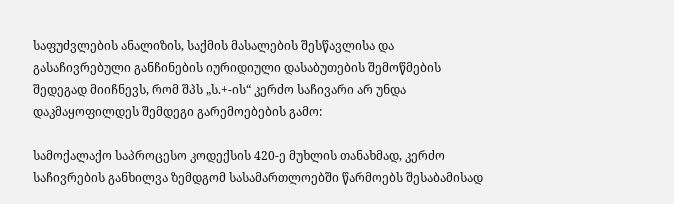საფუძვლების ანალიზის, საქმის მასალების შესწავლისა და გასაჩივრებული განჩინების იურიდიული დასაბუთების შემოწმების შედეგად მიიჩნევს, რომ შპს „ს.+-ის“ კერძო საჩივარი არ უნდა დაკმაყოფილდეს შემდეგი გარემოებების გამო:

სამოქალაქო საპროცესო კოდექსის 420-ე მუხლის თანახმად, კერძო საჩივრების განხილვა ზემდგომ სასამართლოებში წარმოებს შესაბამისად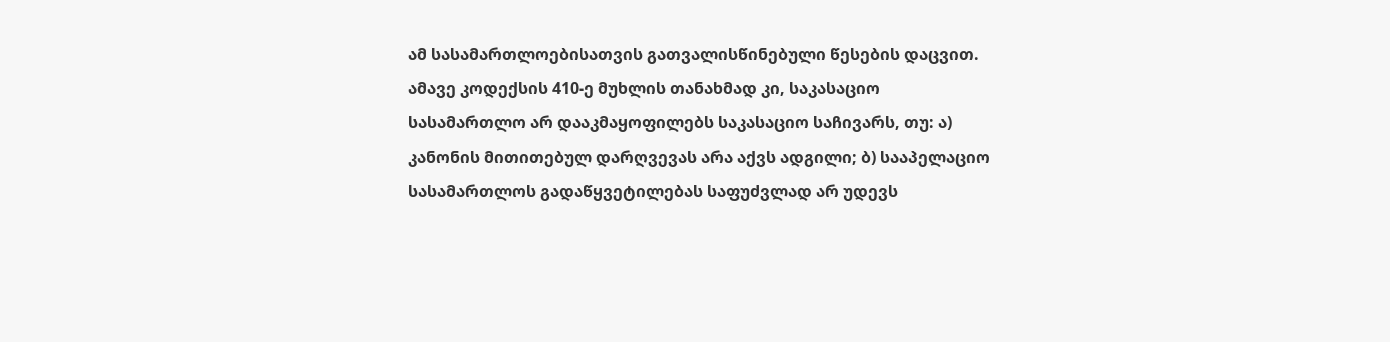ამ სასამართლოებისათვის გათვალისწინებული წესების დაცვით. ამავე კოდექსის 410-ე მუხლის თანახმად კი, საკასაციო სასამართლო არ დააკმაყოფილებს საკასაციო საჩივარს, თუ: ა) კანონის მითითებულ დარღვევას არა აქვს ადგილი; ბ) სააპელაციო სასამართლოს გადაწყვეტილებას საფუძვლად არ უდევს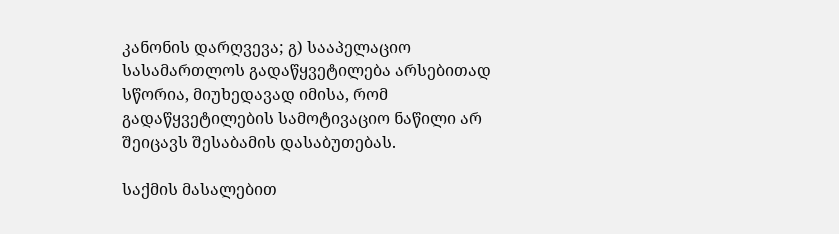კანონის დარღვევა; გ) სააპელაციო სასამართლოს გადაწყვეტილება არსებითად სწორია, მიუხედავად იმისა, რომ გადაწყვეტილების სამოტივაციო ნაწილი არ შეიცავს შესაბამის დასაბუთებას.

საქმის მასალებით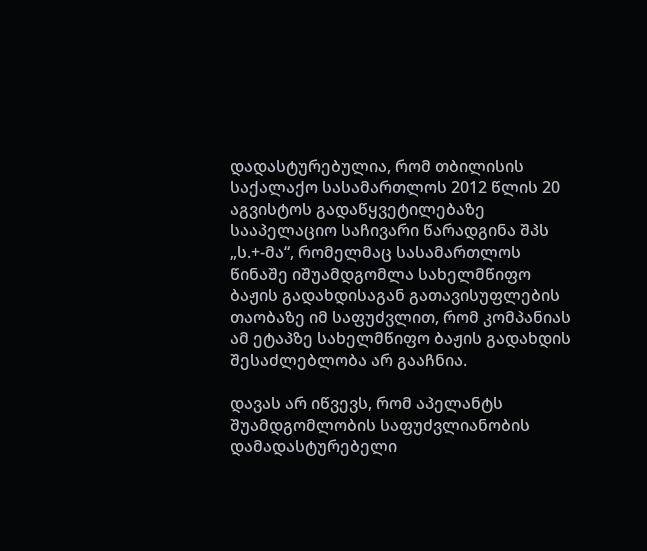დადასტურებულია, რომ თბილისის საქალაქო სასამართლოს 2012 წლის 20 აგვისტოს გადაწყვეტილებაზე სააპელაციო საჩივარი წარადგინა შპს „ს.+-მა“, რომელმაც სასამართლოს წინაშე იშუამდგომლა სახელმწიფო ბაჟის გადახდისაგან გათავისუფლების თაობაზე იმ საფუძვლით, რომ კომპანიას ამ ეტაპზე სახელმწიფო ბაჟის გადახდის შესაძლებლობა არ გააჩნია.

დავას არ იწვევს, რომ აპელანტს შუამდგომლობის საფუძვლიანობის დამადასტურებელი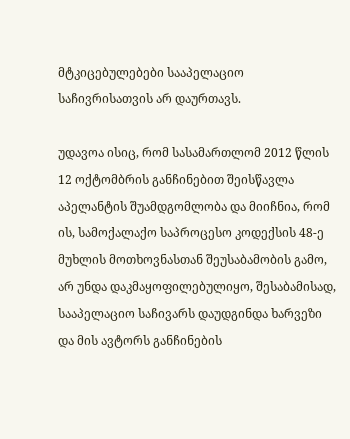მტკიცებულებები სააპელაციო საჩივრისათვის არ დაურთავს.

უდავოა ისიც, რომ სასამართლომ 2012 წლის 12 ოქტომბრის განჩინებით შეისწავლა აპელანტის შუამდგომლობა და მიიჩნია, რომ ის, სამოქალაქო საპროცესო კოდექსის 48-ე მუხლის მოთხოვნასთან შეუსაბამობის გამო, არ უნდა დაკმაყოფილებულიყო, შესაბამისად, სააპელაციო საჩივარს დაუდგინდა ხარვეზი და მის ავტორს განჩინების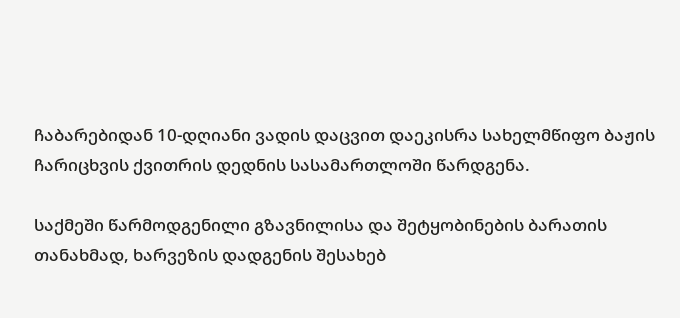ჩაბარებიდან 10-დღიანი ვადის დაცვით დაეკისრა სახელმწიფო ბაჟის ჩარიცხვის ქვითრის დედნის სასამართლოში წარდგენა.

საქმეში წარმოდგენილი გზავნილისა და შეტყობინების ბარათის თანახმად, ხარვეზის დადგენის შესახებ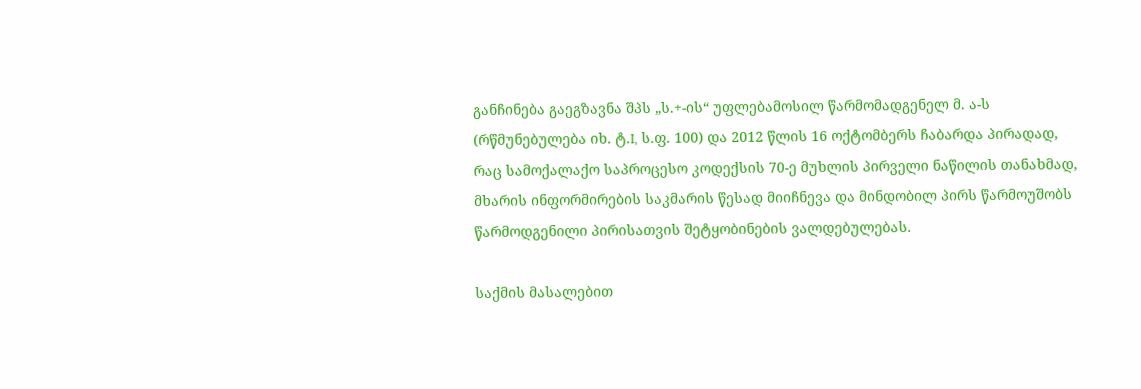განჩინება გაეგზავნა შპს „ს.+-ის“ უფლებამოსილ წარმომადგენელ მ. ა-ს (რწმუნებულება იხ. ტ.I, ს.ფ. 100) და 2012 წლის 16 ოქტომბერს ჩაბარდა პირადად, რაც სამოქალაქო საპროცესო კოდექსის 70-ე მუხლის პირველი ნაწილის თანახმად, მხარის ინფორმირების საკმარის წესად მიიჩნევა და მინდობილ პირს წარმოუშობს წარმოდგენილი პირისათვის შეტყობინების ვალდებულებას.

საქმის მასალებით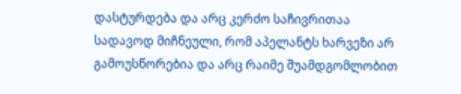დასტურდება და არც კერძო საჩივრითაა სადავოდ მიჩნეული, რომ აპელანტს ხარვეზი არ გამოუსწორებია და არც რაიმე შუამდგომლობით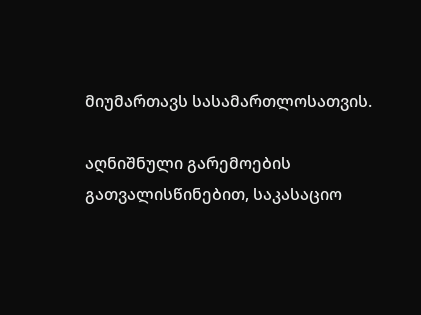მიუმართავს სასამართლოსათვის.

აღნიშნული გარემოების გათვალისწინებით, საკასაციო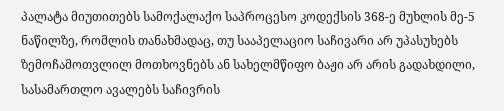პალატა მიუთითებს სამოქალაქო საპროცესო კოდექსის 368-ე მუხლის მე-5 ნაწილზე, რომლის თანახმადაც, თუ სააპელაციო საჩივარი არ უპასუხებს ზემოჩამოთვლილ მოთხოვნებს ან სახელმწიფო ბაჟი არ არის გადახდილი, სასამართლო ავალებს საჩივრის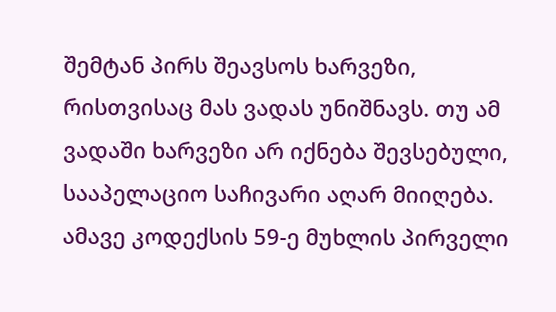შემტან პირს შეავსოს ხარვეზი, რისთვისაც მას ვადას უნიშნავს. თუ ამ ვადაში ხარვეზი არ იქნება შევსებული, სააპელაციო საჩივარი აღარ მიიღება. ამავე კოდექსის 59-ე მუხლის პირველი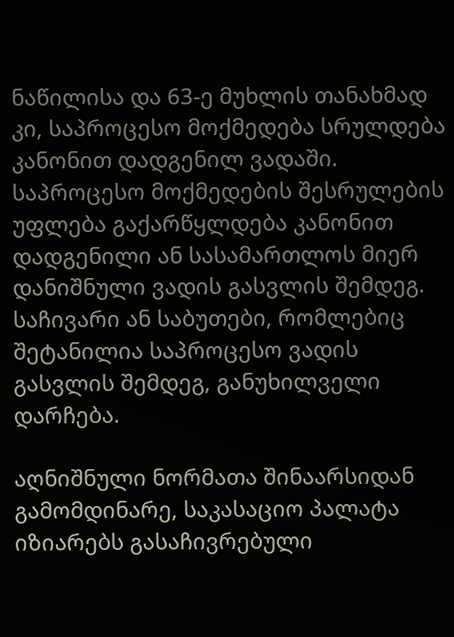ნაწილისა და 63-ე მუხლის თანახმად კი, საპროცესო მოქმედება სრულდება კანონით დადგენილ ვადაში. საპროცესო მოქმედების შესრულების უფლება გაქარწყლდება კანონით დადგენილი ან სასამართლოს მიერ დანიშნული ვადის გასვლის შემდეგ. საჩივარი ან საბუთები, რომლებიც შეტანილია საპროცესო ვადის გასვლის შემდეგ, განუხილველი დარჩება.

აღნიშნული ნორმათა შინაარსიდან გამომდინარე, საკასაციო პალატა იზიარებს გასაჩივრებული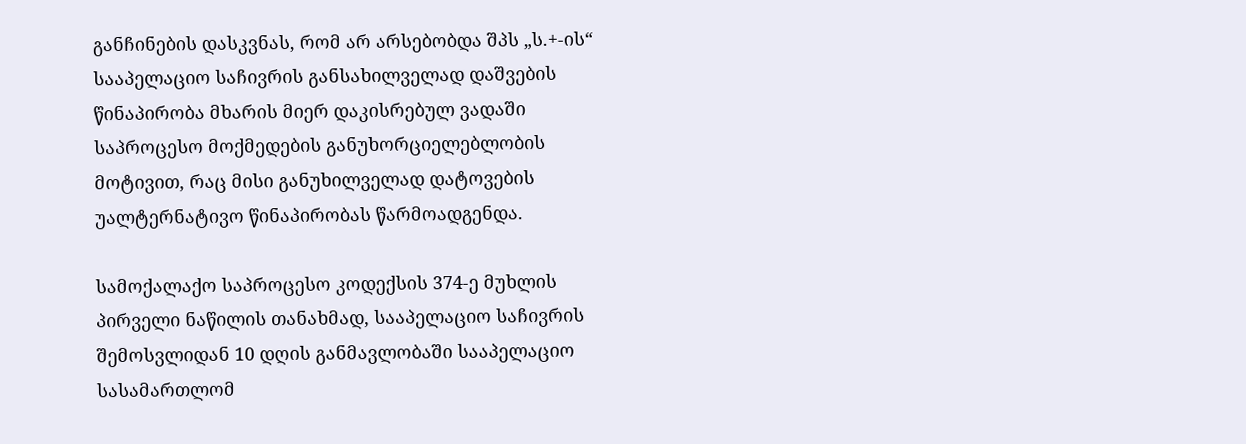განჩინების დასკვნას, რომ არ არსებობდა შპს „ს.+-ის“ სააპელაციო საჩივრის განსახილველად დაშვების წინაპირობა მხარის მიერ დაკისრებულ ვადაში საპროცესო მოქმედების განუხორციელებლობის მოტივით, რაც მისი განუხილველად დატოვების უალტერნატივო წინაპირობას წარმოადგენდა.

სამოქალაქო საპროცესო კოდექსის 374-ე მუხლის პირველი ნაწილის თანახმად, სააპელაციო საჩივრის შემოსვლიდან 10 დღის განმავლობაში სააპელაციო სასამართლომ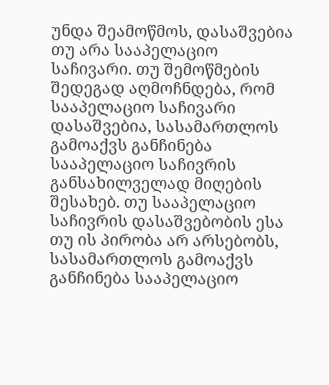უნდა შეამოწმოს, დასაშვებია თუ არა სააპელაციო საჩივარი. თუ შემოწმების შედეგად აღმოჩნდება, რომ სააპელაციო საჩივარი დასაშვებია, სასამართლოს გამოაქვს განჩინება სააპელაციო საჩივრის განსახილველად მიღების შესახებ. თუ სააპელაციო საჩივრის დასაშვებობის ესა თუ ის პირობა არ არსებობს, სასამართლოს გამოაქვს განჩინება სააპელაციო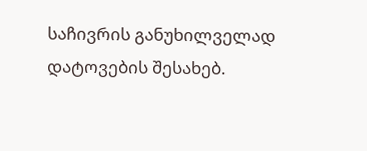საჩივრის განუხილველად დატოვების შესახებ.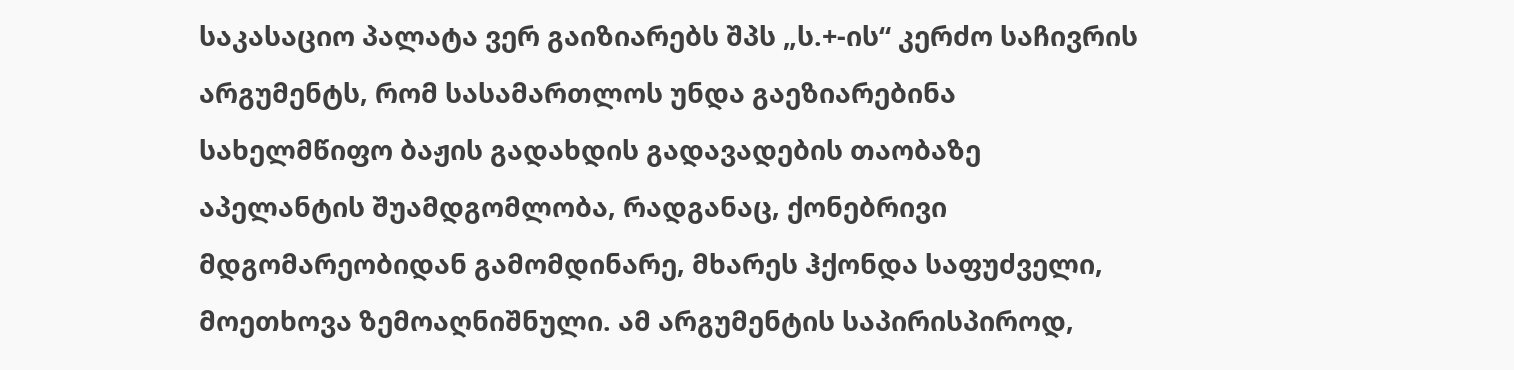საკასაციო პალატა ვერ გაიზიარებს შპს „ს.+-ის“ კერძო საჩივრის არგუმენტს, რომ სასამართლოს უნდა გაეზიარებინა სახელმწიფო ბაჟის გადახდის გადავადების თაობაზე აპელანტის შუამდგომლობა, რადგანაც, ქონებრივი მდგომარეობიდან გამომდინარე, მხარეს ჰქონდა საფუძველი, მოეთხოვა ზემოაღნიშნული. ამ არგუმენტის საპირისპიროდ,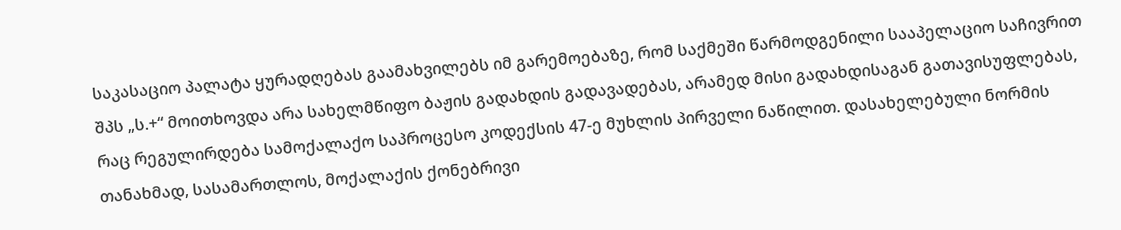საკასაციო პალატა ყურადღებას გაამახვილებს იმ გარემოებაზე, რომ საქმეში წარმოდგენილი სააპელაციო საჩივრით შპს „ს.+“ მოითხოვდა არა სახელმწიფო ბაჟის გადახდის გადავადებას, არამედ მისი გადახდისაგან გათავისუფლებას, რაც რეგულირდება სამოქალაქო საპროცესო კოდექსის 47-ე მუხლის პირველი ნაწილით. დასახელებული ნორმის თანახმად, სასამართლოს, მოქალაქის ქონებრივი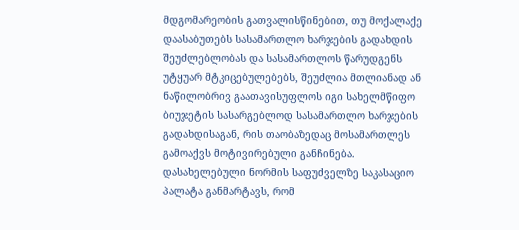მდგომარეობის გათვალისწინებით, თუ მოქალაქე დაასაბუთებს სასამართლო ხარჯების გადახდის შეუძლებლობას და სასამართლოს წარუდგენს უტყუარ მტკიცებულებებს, შეუძლია მთლიანად ან ნაწილობრივ გაათავისუფლოს იგი სახელმწიფო ბიუჯეტის სასარგებლოდ სასამართლო ხარჯების გადახდისაგან, რის თაობაზედაც მოსამართლეს გამოაქვს მოტივირებული განჩინება. დასახელებული ნორმის საფუძველზე საკასაციო პალატა განმარტავს, რომ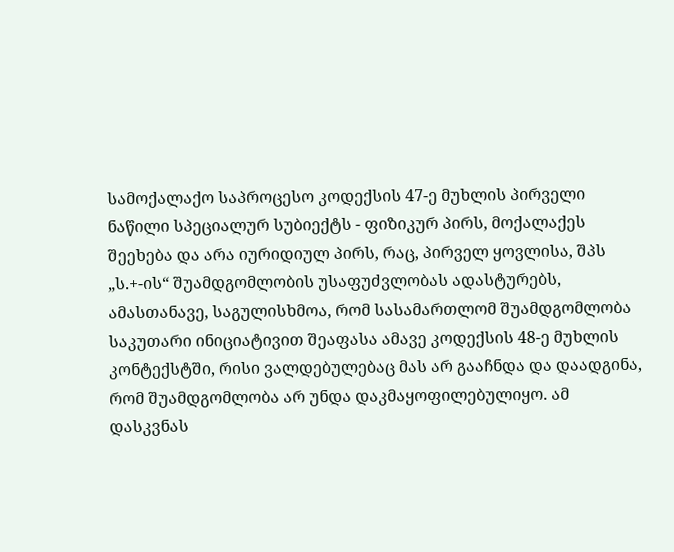სამოქალაქო საპროცესო კოდექსის 47-ე მუხლის პირველი ნაწილი სპეციალურ სუბიექტს - ფიზიკურ პირს, მოქალაქეს შეეხება და არა იურიდიულ პირს, რაც, პირველ ყოვლისა, შპს „ს.+-ის“ შუამდგომლობის უსაფუძვლობას ადასტურებს, ამასთანავე, საგულისხმოა, რომ სასამართლომ შუამდგომლობა საკუთარი ინიციატივით შეაფასა ამავე კოდექსის 48-ე მუხლის კონტექსტში, რისი ვალდებულებაც მას არ გააჩნდა და დაადგინა, რომ შუამდგომლობა არ უნდა დაკმაყოფილებულიყო. ამ დასკვნას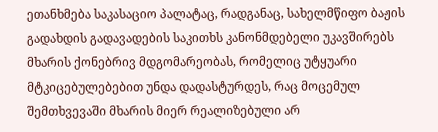ეთანხმება საკასაციო პალატაც, რადგანაც, სახელმწიფო ბაჟის გადახდის გადავადების საკითხს კანონმდებელი უკავშირებს მხარის ქონებრივ მდგომარეობას, რომელიც უტყუარი მტკიცებულებებით უნდა დადასტურდეს, რაც მოცემულ შემთხვევაში მხარის მიერ რეალიზებული არ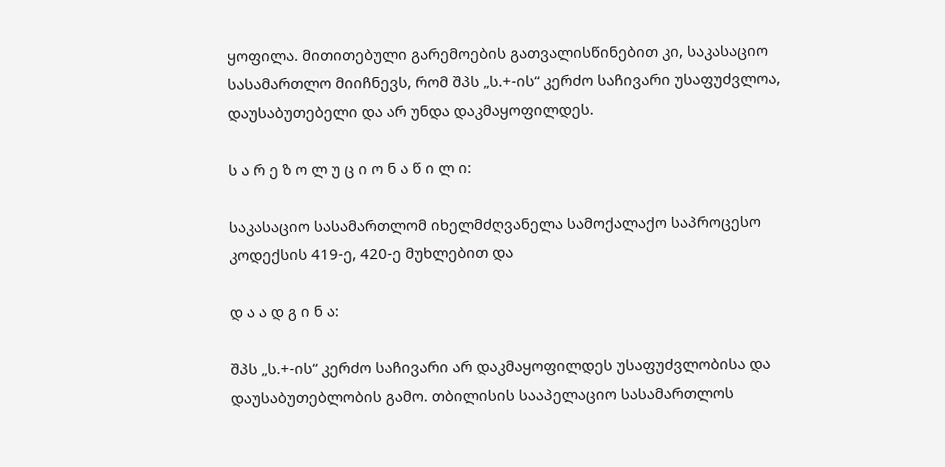ყოფილა. მითითებული გარემოების გათვალისწინებით კი, საკასაციო სასამართლო მიიჩნევს, რომ შპს „ს.+-ის“ კერძო საჩივარი უსაფუძვლოა, დაუსაბუთებელი და არ უნდა დაკმაყოფილდეს.

ს ა რ ე ზ ო ლ უ ც ი ო ნ ა წ ი ლ ი:

საკასაციო სასამართლომ იხელმძღვანელა სამოქალაქო საპროცესო კოდექსის 419-ე, 420-ე მუხლებით და

დ ა ა დ გ ი ნ ა:

შპს „ს.+-ის“ კერძო საჩივარი არ დაკმაყოფილდეს უსაფუძვლობისა და დაუსაბუთებლობის გამო. თბილისის სააპელაციო სასამართლოს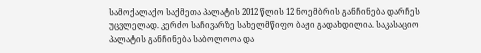სამოქალაქო საქმეთა პალატის 2012 წლის 12 ნოემბრის განჩინება დარჩეს უცვლელად. კერძო საჩივარზე სახელმწიფო ბაჟი გადახდილია. საკასაციო პალატის განჩინება საბოლოოა და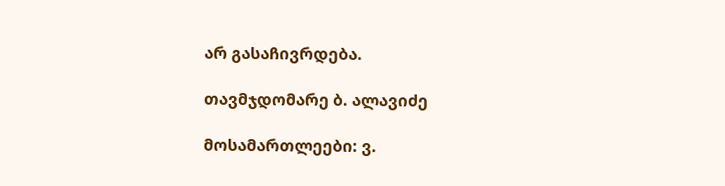არ გასაჩივრდება.

თავმჯდომარე ბ. ალავიძე

მოსამართლეები: ვ.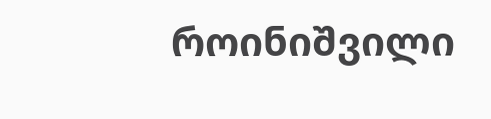როინიშვილი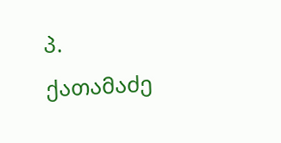პ. ქათამაძე